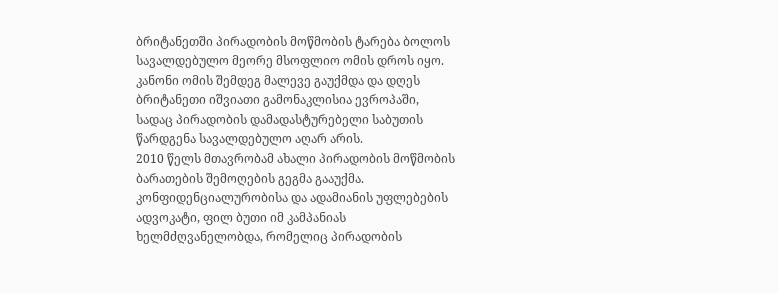ბრიტანეთში პირადობის მოწმობის ტარება ბოლოს სავალდებულო მეორე მსოფლიო ომის დროს იყო. კანონი ომის შემდეგ მალევე გაუქმდა და დღეს ბრიტანეთი იშვიათი გამონაკლისია ევროპაში, სადაც პირადობის დამადასტურებელი საბუთის წარდგენა სავალდებულო აღარ არის.
2010 წელს მთავრობამ ახალი პირადობის მოწმობის ბარათების შემოღების გეგმა გააუქმა. კონფიდენციალურობისა და ადამიანის უფლებების ადვოკატი, ფილ ბუთი იმ კამპანიას ხელმძღვანელობდა, რომელიც პირადობის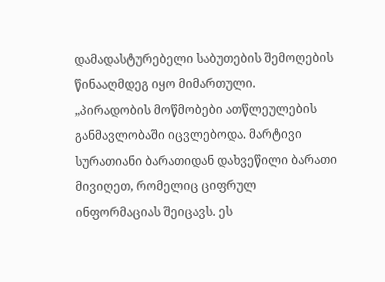დამადასტურებელი საბუთების შემოღების წინააღმდეგ იყო მიმართული.
„პირადობის მოწმობები ათწლეულების განმავლობაში იცვლებოდა. მარტივი სურათიანი ბარათიდან დახვეწილი ბარათი მივიღეთ, რომელიც ციფრულ ინფორმაციას შეიცავს. ეს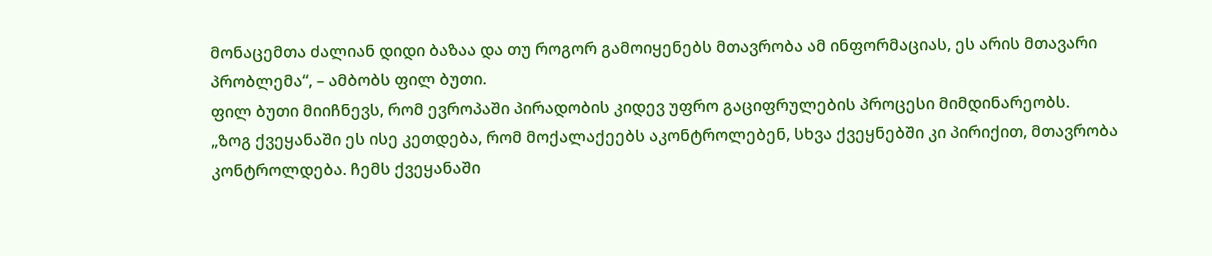მონაცემთა ძალიან დიდი ბაზაა და თუ როგორ გამოიყენებს მთავრობა ამ ინფორმაციას, ეს არის მთავარი პრობლემა“, – ამბობს ფილ ბუთი.
ფილ ბუთი მიიჩნევს, რომ ევროპაში პირადობის კიდევ უფრო გაციფრულების პროცესი მიმდინარეობს.
„ზოგ ქვეყანაში ეს ისე კეთდება, რომ მოქალაქეებს აკონტროლებენ, სხვა ქვეყნებში კი პირიქით, მთავრობა კონტროლდება. ჩემს ქვეყანაში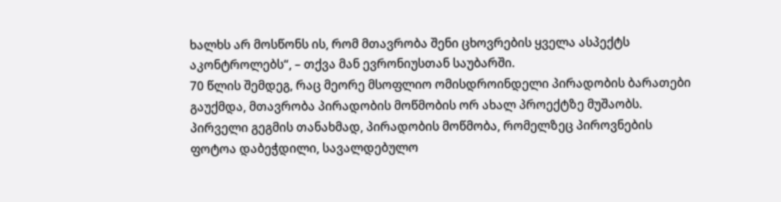ხალხს არ მოსწონს ის, რომ მთავრობა შენი ცხოვრების ყველა ასპექტს აკონტროლებს“, – თქვა მან ევრონიუსთან საუბარში.
70 წლის შემდეგ, რაც მეორე მსოფლიო ომისდროინდელი პირადობის ბარათები გაუქმდა, მთავრობა პირადობის მოწმობის ორ ახალ პროექტზე მუშაობს.
პირველი გეგმის თანახმად, პირადობის მოწმობა, რომელზეც პიროვნების ფოტოა დაბეჭდილი, სავალდებულო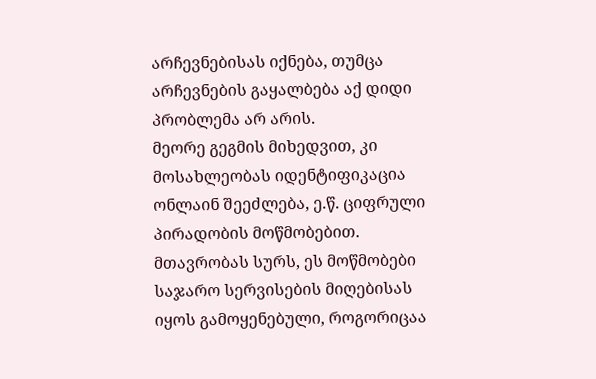არჩევნებისას იქნება, თუმცა არჩევნების გაყალბება აქ დიდი პრობლემა არ არის.
მეორე გეგმის მიხედვით, კი მოსახლეობას იდენტიფიკაცია ონლაინ შეეძლება, ე.წ. ციფრული პირადობის მოწმობებით.
მთავრობას სურს, ეს მოწმობები საჯარო სერვისების მიღებისას იყოს გამოყენებული, როგორიცაა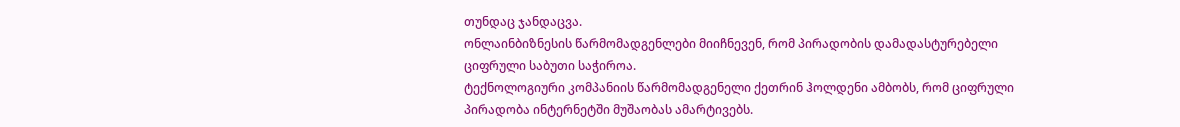თუნდაც ჯანდაცვა.
ონლაინბიზნესის წარმომადგენლები მიიჩნევენ, რომ პირადობის დამადასტურებელი ციფრული საბუთი საჭიროა.
ტექნოლოგიური კომპანიის წარმომადგენელი ქეთრინ ჰოლდენი ამბობს, რომ ციფრული პირადობა ინტერნეტში მუშაობას ამარტივებს.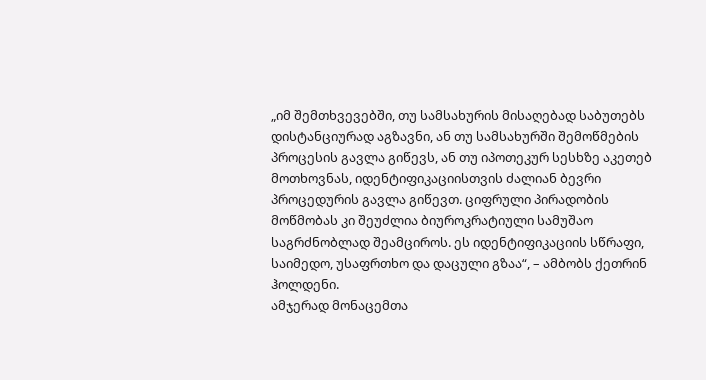„იმ შემთხვევებში, თუ სამსახურის მისაღებად საბუთებს დისტანციურად აგზავნი, ან თუ სამსახურში შემოწმების პროცესის გავლა გიწევს, ან თუ იპოთეკურ სესხზე აკეთებ მოთხოვნას, იდენტიფიკაციისთვის ძალიან ბევრი პროცედურის გავლა გიწევთ. ციფრული პირადობის მოწმობას კი შეუძლია ბიუროკრატიული სამუშაო საგრძნობლად შეამციროს. ეს იდენტიფიკაციის სწრაფი, საიმედო, უსაფრთხო და დაცული გზაა“, – ამბობს ქეთრინ ჰოლდენი.
ამჯერად მონაცემთა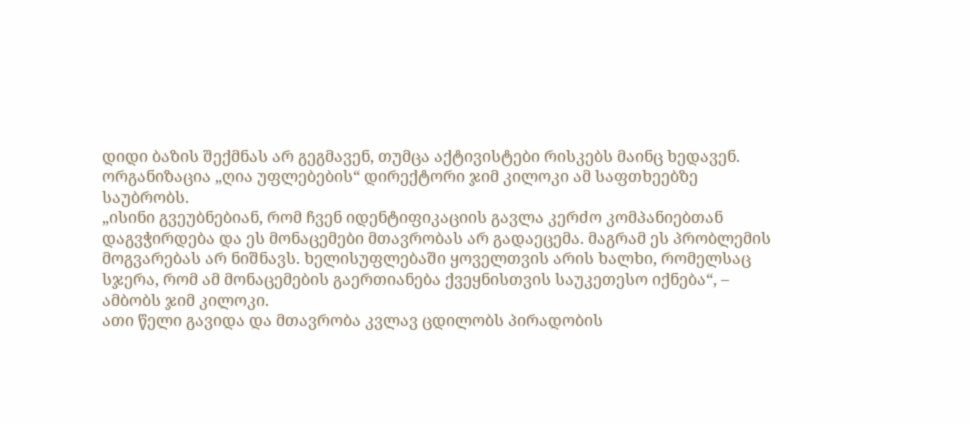დიდი ბაზის შექმნას არ გეგმავენ, თუმცა აქტივისტები რისკებს მაინც ხედავენ.
ორგანიზაცია „ღია უფლებების“ დირექტორი ჯიმ კილოკი ამ საფთხეებზე საუბრობს.
„ისინი გვეუბნებიან, რომ ჩვენ იდენტიფიკაციის გავლა კერძო კომპანიებთან დაგვჭირდება და ეს მონაცემები მთავრობას არ გადაეცემა. მაგრამ ეს პრობლემის მოგვარებას არ ნიშნავს. ხელისუფლებაში ყოველთვის არის ხალხი, რომელსაც სჯერა, რომ ამ მონაცემების გაერთიანება ქვეყნისთვის საუკეთესო იქნება“, – ამბობს ჯიმ კილოკი.
ათი წელი გავიდა და მთავრობა კვლავ ცდილობს პირადობის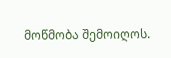მოწმობა შემოიღოს.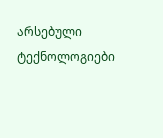არსებული ტექნოლოგიები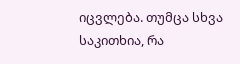იცვლება. თუმცა სხვა საკითხია, რა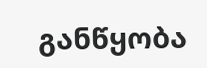განწყობა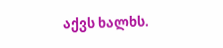აქვს ხალხს.